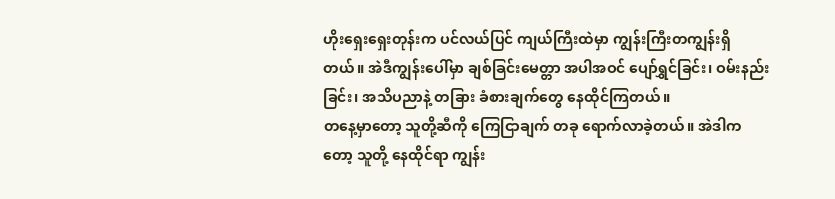ဟိုးရှေးရှေးတုန်းက ပင်လယ်ပြင် ကျယ်ကြီးထဲမှာ ကျွန်းကြီးတကျွန်းရှိတယ်။ အဲဒီကျွန်းပေါ်မှာ ချစ်ခြင်းမေတ္တာ အပါအဝင် ပျော်ရွှင်ခြင်း၊ ဝမ်းနည်းခြင်း၊ အသိပညာနဲ့ တခြား ခံစားချက်တွေ နေထိုင်ကြတယ်။
တနေ့မှာတော့ သူတို့ဆီကို ကြေငြာချက် တခု ရောက်လာခဲ့တယ်။ အဲဒါကတော့ သူတို့ နေထိုင်ရာ ကျွန်း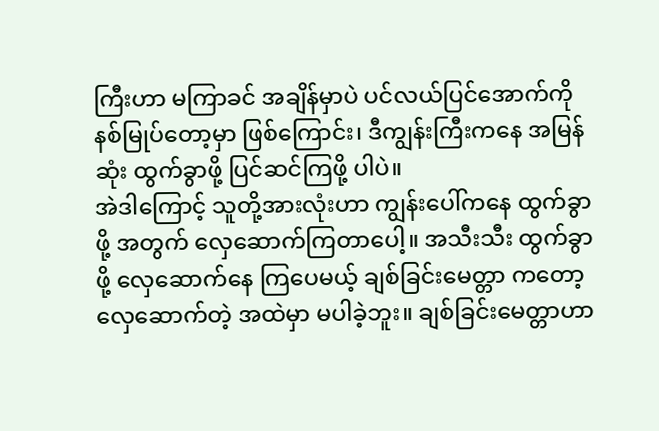ကြီးဟာ မကြာခင် အချိန်မှာပဲ ပင်လယ်ပြင်အောက်ကို နစ်မြုပ်တော့မှာ ဖြစ်ကြောင်း၊ ဒီကျွန်းကြီးကနေ အမြန်ဆုံး ထွက်ခွာဖို့ ပြင်ဆင်ကြဖို့ ပါပဲ။
အဲဒါကြောင့် သူတို့အားလုံးဟာ ကျွန်းပေါ်ကနေ ထွက်ခွာဖို့ အတွက် လှေဆောက်ကြတာပေါ့။ အသီးသီး ထွက်ခွာဖို့ လှေဆောက်နေ ကြပေမယ့် ချစ်ခြင်းမေတ္တာ ကတော့ လှေဆောက်တဲ့ အထဲမှာ မပါခဲ့ဘူး။ ချစ်ခြင်းမေတ္တာဟာ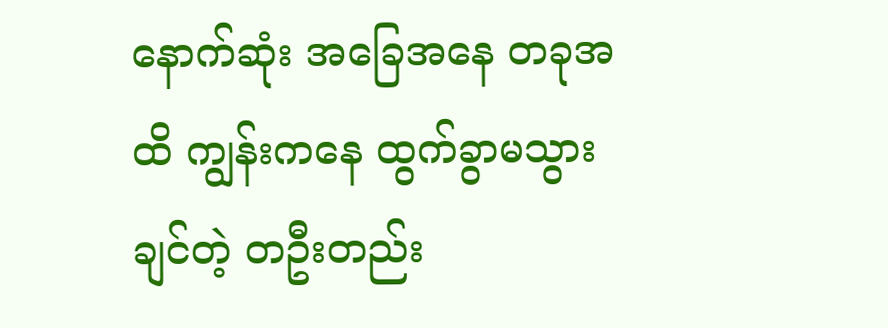နောက်ဆုံး အခြေအနေ တခုအထိ ကျွန်းကနေ ထွက်ခွာမသွားချင်တဲ့ တဦးတည်း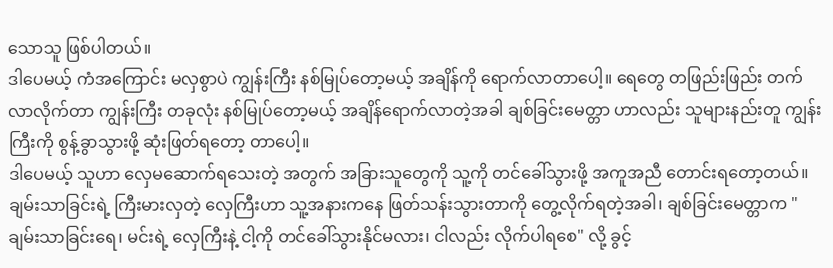သောသူ ဖြစ်ပါတယ်။
ဒါပေမယ့် ကံအကြောင်း မလှစွာပဲ ကျွန်းကြီး နစ်မြုပ်တော့မယ့် အချိန်ကို ရောက်လာတာပေါ့။ ရေတွေ တဖြည်းဖြည်း တက်လာလိုက်တာ ကျွန်းကြီး တခုလုံး နစ်မြုပ်တော့မယ့် အချိန်ရောက်လာတဲ့အခါ ချစ်ခြင်းမေတ္တာ ဟာလည်း သူများနည်းတူ ကျွန်းကြီးကို စွန့်ခွာသွားဖို့ ဆုံးဖြတ်ရတော့ တာပေါ့။
ဒါပေမယ့် သူဟာ လှေမဆောက်ရသေးတဲ့ အတွက် အခြားသူတွေကို သူ့ကို တင်ခေါ်သွားဖို့ အကူအညီ တောင်းရတော့တယ်။ ချမ်းသာခြင်းရဲ့ ကြီးမားလှတဲ့ လှေကြီးဟာ သူ့အနားကနေ ဖြတ်သန်းသွားတာကို တွေ့လိုက်ရတဲ့အခါ၊ ချစ်ခြင်းမေတ္တာက "ချမ်းသာခြင်းရေ၊ မင်းရဲ့ လှေကြီးနဲ့ ငါ့ကို တင်ခေါ်သွားနိုင်မလား၊ ငါလည်း လိုက်ပါရစေ" လို့ ခွင့်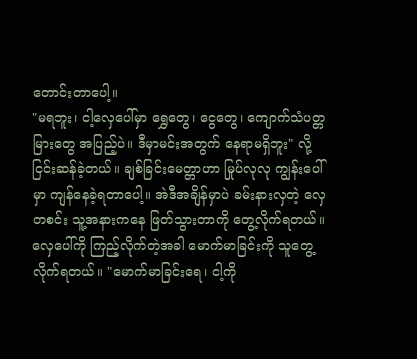တောင်းတာပေါ့။
"မရဘူး၊ ငါ့လှေပေါ်မှာ ရွှေတွေ၊ ငွေတွေ၊ ကျောက်သံပတ္တမြားတွေ အပြည့်ပဲ။ ဒီမှာမင်းအတွက် နေရာမရှိဘူး" လို့ ငြင်းဆန်ခဲ့တယ်။ ချစ်ခြင်းမေတ္တာဟာ မြုပ်လုလု ကျွန်းပေါ်မှာ ကျန်နေခဲ့ရတာပေါ့။ အဲဒီအချိန်မှာပဲ ခမ်းနားလှတဲ့ လှေတစင်း သူ့အနားကနေ ဖြတ်သွားတာကို တွေ့လိုက်ရတယ်။
လှေပေါ်ကို ကြည့်လိုက်တဲ့အခါ မောက်မာခြင်းကို သူတွေ့လိုက်ရတယ်။ "မောက်မာခြင်းရေ၊ ငါ့ကို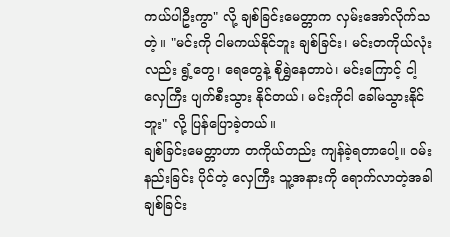ကယ်ပါဦးကွာ" လို့ ချစ်ခြင်းမေတ္တာက လှမ်းအော်လိုက်သတဲ့။ "မင်းကို ငါမကယ်နိုင်ဘူး ချစ်ခြင်း၊ မင်းတကိုယ်လုံးလည်း ရွံ့တွေ၊ ရေတွေနဲ့ စိုရွှဲနေတာပဲ၊ မင်းကြောင့် ငါ့လှေကြီး ပျက်စီးသွား နိုင်တယ်၊ မင်းကိုငါ ခေါ်မသွားနိုင်ဘူး" လို့ ပြန်ပြောခဲ့တယ်။
ချစ်ခြင်းမေတ္တာဟာ တကိုယ်တည်း ကျန်ခဲ့ရတာပေါ့။ ဝမ်းနည်းခြင်း ပိုင်တဲ့ လှေကြီး သူ့အနားကို ရောက်လာတဲ့အခါ ချစ်ခြင်း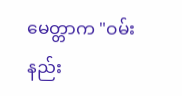မေတ္တာက "ဝမ်းနည်း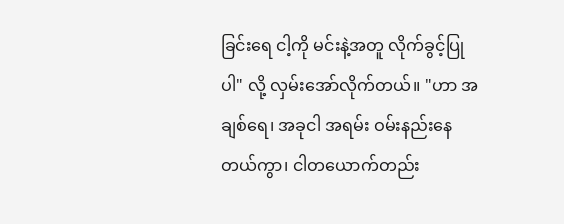ခြင်းရေ ငါ့ကို မင်းနဲ့အတူ လိုက်ခွင့်ပြုပါ" လို့ လှမ်းအော်လိုက်တယ်။ "ဟာ အချစ်ရေ၊ အခုငါ အရမ်း ဝမ်းနည်းနေတယ်ကွာ၊ ငါတယောက်တည်း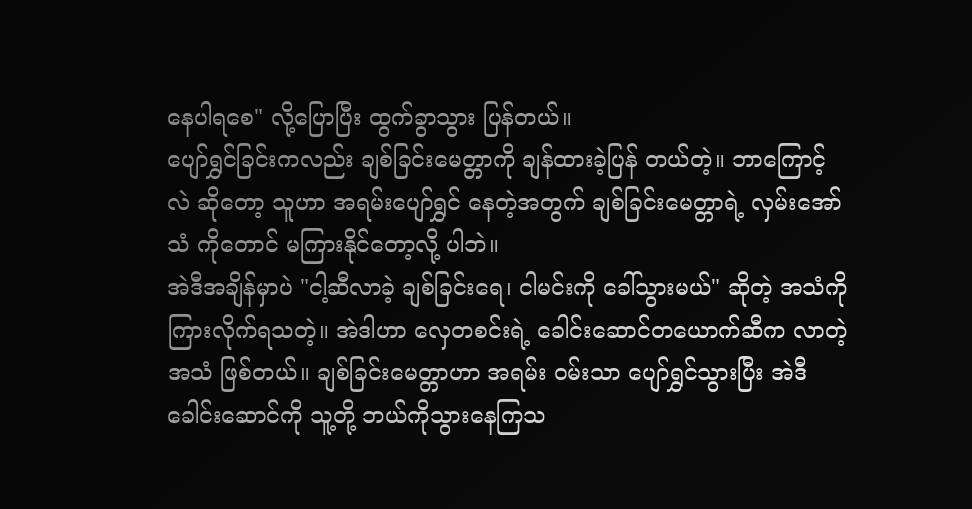နေပါရစေ" လို့ပြောပြီး ထွက်ခွာသွား ပြန်တယ်။
ပျော်ရွှင်ခြင်းကလည်း ချစ်ခြင်းမေတ္တာကို ချန်ထားခဲ့ပြန် တယ်တဲ့။ ဘာကြောင့်လဲ ဆိုတော့ သူဟာ အရမ်းပျော်ရွှင် နေတဲ့အတွက် ချစ်ခြင်းမေတ္တာရဲ့ လှမ်းအော်သံ ကိုတောင် မကြားနိုင်တော့လို့ ပါဘဲ။
အဲဒီအချိန်မှာပဲ "ငါ့ဆီလာခဲ့ ချစ်ခြင်းရေ၊ ငါမင်းကို ခေါ်သွားမယ်" ဆိုတဲ့ အသံကို ကြားလိုက်ရသတဲ့။ အဲဒါဟာ လှေတစင်းရဲ့ ခေါင်းဆောင်တယောက်ဆီက လာတဲ့အသံ ဖြစ်တယ်။ ချစ်ခြင်းမေတ္တာဟာ အရမ်း ဝမ်းသာ ပျော်ရွှင်သွားပြီး အဲဒီခေါင်းဆောင်ကို သူ့တို့ ဘယ်ကိုသွားနေကြသ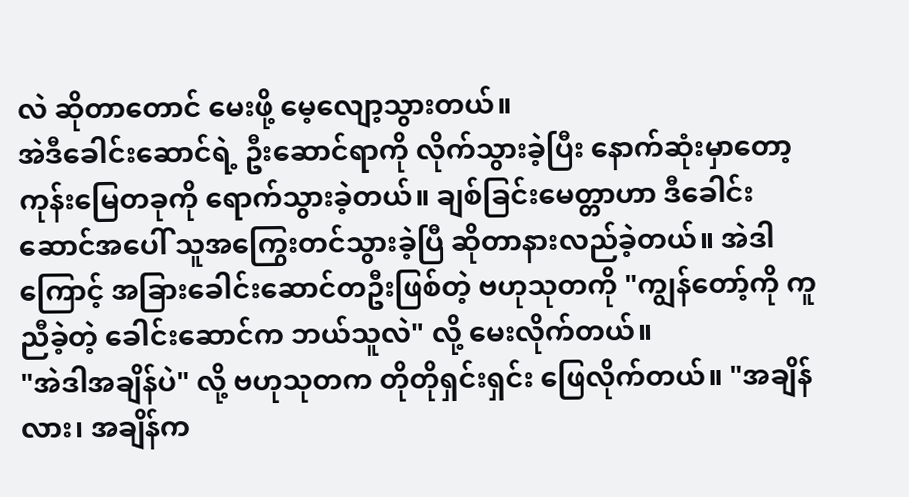လဲ ဆိုတာတောင် မေးဖို့ မေ့လျော့သွားတယ်။
အဲဒီခေါင်းဆောင်ရဲ့ ဦးဆောင်ရာကို လိုက်သွားခဲ့ပြီး နောက်ဆုံးမှာတော့ ကုန်းမြေတခုကို ရောက်သွားခဲ့တယ်။ ချစ်ခြင်းမေတ္တာဟာ ဒီခေါင်းဆောင်အပေါ် သူအကြွေးတင်သွားခဲ့ပြီ ဆိုတာနားလည်ခဲ့တယ်။ အဲဒါကြောင့် အခြားခေါင်းဆောင်တဦးဖြစ်တဲ့ ဗဟုသုတကို "ကျွန်တော့်ကို ကူညီခဲ့တဲ့ ခေါင်းဆောင်က ဘယ်သူလဲ" လို့ မေးလိုက်တယ်။
"အဲဒါအချိန်ပဲ" လို့ ဗဟုသုတက တိုတိုရှင်းရှင်း ဖြေလိုက်တယ်။ "အချိန်လား၊ အချိန်က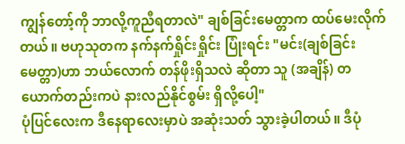ကျွန်တော့်ကို ဘာလို့ကူညီရတာလဲ" ချစ်ခြင်းမေတ္တာက ထပ်မေးလိုက်တယ်။ ဗဟုသုတက နက်နက်ရှိုင်းရှိုင်း ပြုံးရင်း "မင်း(ချစ်ခြင်းမေတ္တာ)ဟာ ဘယ်လောက် တန်ဖိုးရှိသလဲ ဆိုတာ သူ (အချိန်) တယောက်တည်းကပဲ နားလည်နိုင်စွမ်း ရှိလို့ပေါ့"
ပုံပြင်လေးက ဒီနေရာလေးမှာပဲ အဆုံးသတ် သွားခဲ့ပါတယ်။ ဒီပုံ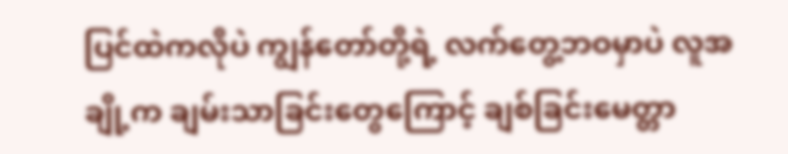ပြင်ထဲကလိုပဲ ကျွန်တော်တို့ရဲ့ လက်တွေ့ဘဝမှာပဲ လူအချို့က ချမ်းသာခြင်းတွေကြောင့် ချစ်ခြင်းမေတ္တာ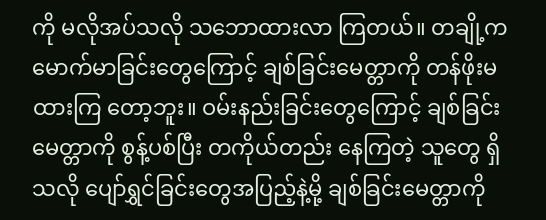ကို မလိုအပ်သလို သဘောထားလာ ကြတယ်။ တချို့က မောက်မာခြင်းတွေကြောင့် ချစ်ခြင်းမေတ္တာကို တန်ဖိုးမထားကြ တော့ဘူး။ ဝမ်းနည်းခြင်းတွေကြောင့် ချစ်ခြင်းမေတ္တာကို စွန့်ပစ်ပြီး တကိုယ်တည်း နေကြတဲ့ သူတွေ ရှိသလို ပျော်ရွှင်ခြင်းတွေအပြည့်နဲ့မို့ ချစ်ခြင်းမေတ္တာကို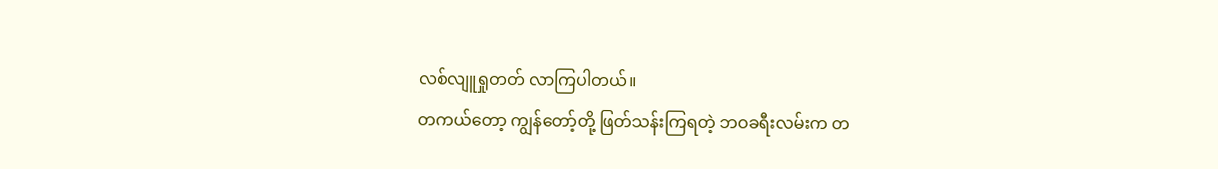လစ်လျူရှုတတ် လာကြပါတယ်။
တကယ်တော့ ကျွန်တော့်တို့ ဖြတ်သန်းကြရတဲ့ ဘဝခရီးလမ်းက တ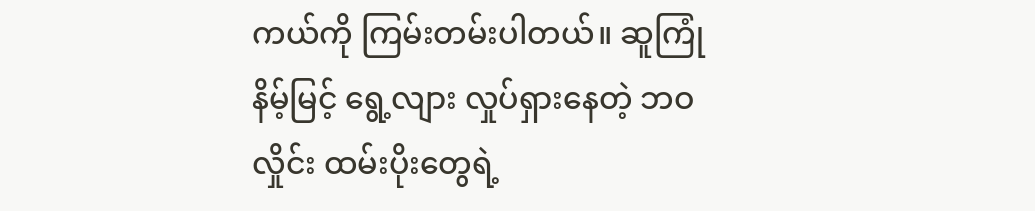ကယ်ကို ကြမ်းတမ်းပါတယ်။ ဆူကြုံနိမ့်မြင့် ရွေ့လျား လှုပ်ရှားနေတဲ့ ဘဝလှိုင်း ထမ်းပိုးတွေရဲ့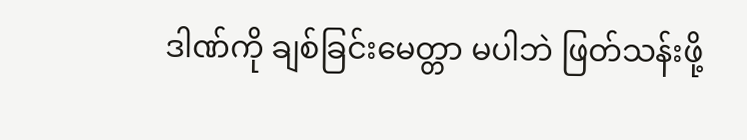ဒါဏ်ကို ချစ်ခြင်းမေတ္တာ မပါဘဲ ဖြတ်သန်းဖို့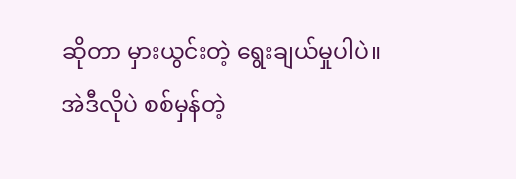ဆိုတာ မှားယွင်းတဲ့ ရွေးချယ်မှုပါပဲ။
အဲဒီလိုပဲ စစ်မှန်တဲ့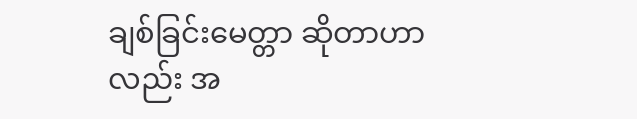ချစ်ခြင်းမေတ္တာ ဆိုတာဟာလည်း အ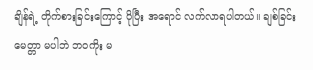ချိန်ရဲ့ တိုက်စားခြင်းကြောင့် ပိုပြီး အရောင် လက်လာရပါတယ်။ ချစ်ခြင်းမေတ္တာ မပါဘဲ ဘဝကိုး မ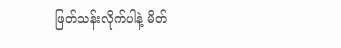ဖြတ်သန်းလိုက်ပါနဲ့ မိတ်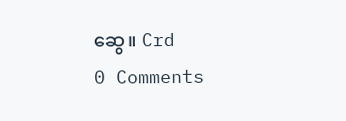ဆွေ။ Crd
0 Comments